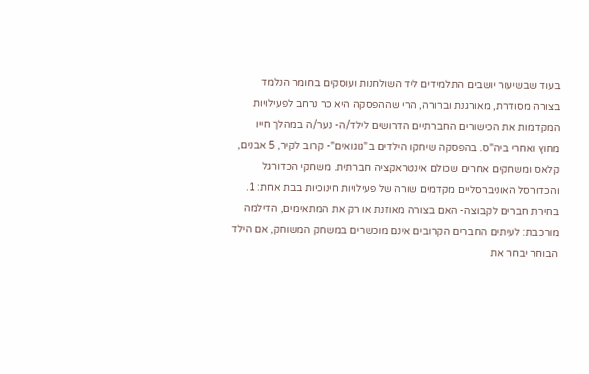בעוד שבשיעור יושבים התלמידים ליד השולחנות ועוסקים בחומר הנלמד בצורה מסודרת, מאורגנת וברורה, הרי שההפסקה היא כר נרחב לפעילויות המקדמות את הכישורים החברתיים הדרושים לילד/ה- נער/ה במהלך חייו מחוץ ואחרי ביה"ס. בהפסקה שיחקו הילדים ב"גוגואים"- קרוב לקיר, 5 אבנים, קלאס ומשחקים אחרים שכולם אינטראקציה חברתית. משחקי הכדורגל והכדורסל האוניברסליים מקדמים שורה של פעילויות חינוכיות בבת אחת: 1. בחירת חברים לקבוצה- האם בצורה מאוזנת או רק את המתאימים, הדילמה מורכבת: לעיתים החברים הקרובים אינם מוכשרים במשחק המשוחק, אם הילד הבוחר יבחר את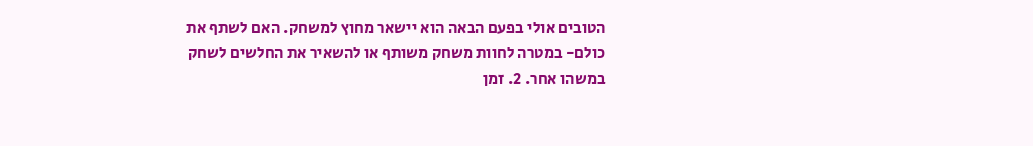הטובים אולי בפעם הבאה הוא יישאר מחוץ למשחק. האם לשתף את כולם- במטרה לחוות משחק משותף או להשאיר את החלשים לשחק במשהו אחר. 2. זמן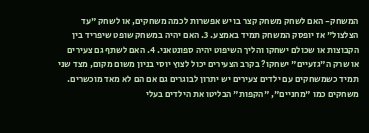המשחק- האם לשחק משחק קצר בו יש אפשרות לכמה משחקים, או לשחק "עד הצלצול" אז יופסק המשחק תמיד באמצע. 3. האם יהיה במשחק שופט שיפריד בין הקבוצות או שכולם ישחקו והליך השיפוט יהיה ספונטאני. 4. האם לשתף גם צעירים או שרק ה"גזעיים" ישחקו? בקרב הצעירים יכול לצוץ יוסי בניון משום מקום, מצד שני תמיד כשמשחקים עם ילדים צעירים יש יתרון לבוגרים גם אם הם לא מאד מוכשרים. משחקים כמו "מחניים", "הקפות" הבליטו את הילדים בעלי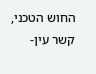החוש הטכני, קשר עין-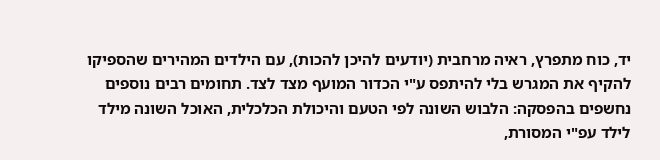יד, כוח מתפרץ, ראיה מרחבית (יודעים להיכן להכות), עם הילדים המהירים שהספיקו להקיף את המגרש בלי להיתפס ע"י הכדור המועף מצד לצד. תחומים רבים נוספים נחשפים בהפסקה: הלבוש השונה לפי הטעם והיכולת הכלכלית, האוכל השונה מילד לילד עפ"י המסורת,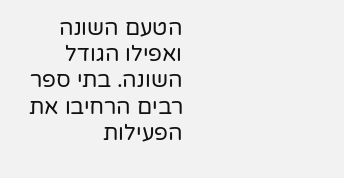הטעם השונה ואפילו הגודל השונה. בתי ספר רבים הרחיבו את הפעילות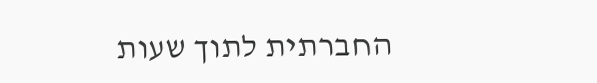החברתית לתוך שעות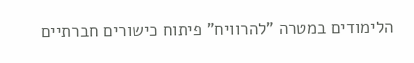הלימודים במטרה "להרוויח" פיתוח כישורים חברתיים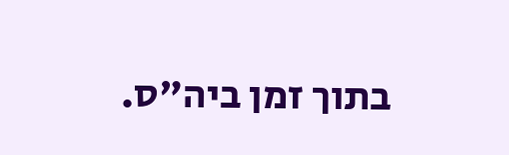בתוך זמן ביה"ס.